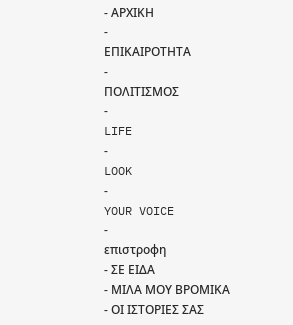- ΑΡΧΙΚΗ
-
ΕΠΙΚΑΙΡΟΤΗΤΑ
-
ΠΟΛΙΤΙΣΜΟΣ
-
LIFE
-
LOOK
-
YOUR VOICE
-
επιστροφη
- ΣΕ ΕΙΔΑ
- ΜΙΛΑ ΜΟΥ ΒΡΟΜΙΚΑ
- ΟΙ ΙΣΤΟΡΙΕΣ ΣΑΣ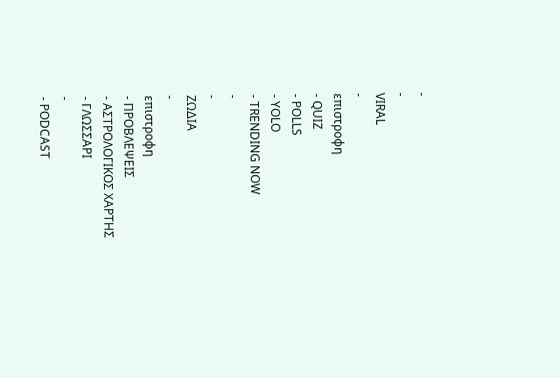-
-
VIRAL
-
επιστροφη
- QUIZ
- POLLS
- YOLO
- TRENDING NOW
-
-
ΖΩΔΙΑ
-
επιστροφη
- ΠΡΟΒΛΕΨΕΙΣ
- ΑΣΤΡΟΛΟΓΙΚΟΣ ΧΑΡΤΗΣ
- ΓΛΩΣΣΑΡΙ
-
- PODCAST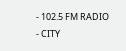- 102.5 FM RADIO
- CITY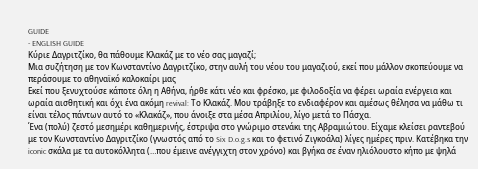GUIDE
- ENGLISH GUIDE
Κύριε Δαγριτζίκο, θα πάθουμε Κλακάζ με το νέο σας μαγαζί;
Μια συζήτηση με τον Κωνσταντίνο Δαγριτζίκο, στην αυλή του νέου του μαγαζιού, εκεί που μάλλον σκοπεύουμε να περάσουμε το αθηναϊκό καλοκαίρι μας
Εκεί που ξενυχτούσε κάποτε όλη η Αθήνα, ήρθε κάτι νέο και φρέσκο, με φιλοδοξία να φέρει ωραία ενέργεια και ωραία αισθητική και όχι ένα ακόμη revival: Το Κλακάζ. Μου τράβηξε το ενδιαφέρον και αμέσως θέλησα να μάθω τι είναι τέλος πάντων αυτό το «Κλακάζ», που άνοιξε στα μέσα Απριλίου, λίγο μετά το Πάσχα.
Ένα (πολύ) ζεστό μεσημέρι καθημερινής, έστριψα στο γνώριμο στενάκι της Αβραμιώτου. Είχαμε κλείσει ραντεβού με τον Κωνσταντίνο Δαγριτζίκο (γνωστός από το Six D.o.g.s και το φετινό Ζιγκοάλα) λίγες ημέρες πριν. Κατέβηκα την iconic σκάλα με τα αυτοκόλλητα (…που έμεινε ανέγγιχτη στον χρόνο) και βγήκα σε έναν ηλιόλουστο κήπο με ψηλά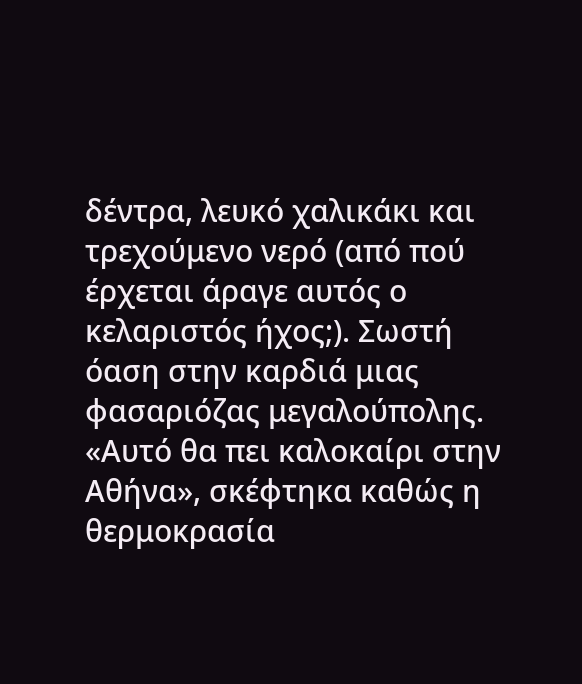δέντρα, λευκό χαλικάκι και τρεχούμενο νερό (από πού έρχεται άραγε αυτός ο κελαριστός ήχος;). Σωστή όαση στην καρδιά μιας φασαριόζας μεγαλούπολης.
«Αυτό θα πει καλοκαίρι στην Αθήνα», σκέφτηκα καθώς η θερμοκρασία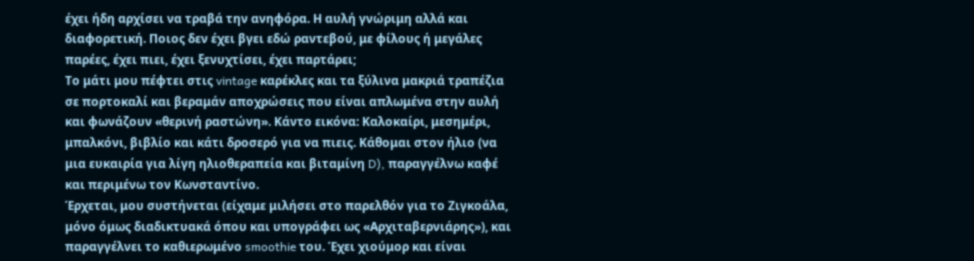έχει ήδη αρχίσει να τραβά την ανηφόρα. Η αυλή γνώριμη αλλά και διαφορετική. Ποιος δεν έχει βγει εδώ ραντεβού, με φίλους ή μεγάλες παρέες, έχει πιει, έχει ξενυχτίσει, έχει παρτάρει;
Το μάτι μου πέφτει στις vintage καρέκλες και τα ξύλινα μακριά τραπέζια σε πορτοκαλί και βεραμάν αποχρώσεις που είναι απλωμένα στην αυλή και φωνάζουν «θερινή ραστώνη». Κάντο εικόνα: Καλοκαίρι, μεσημέρι, μπαλκόνι, βιβλίο και κάτι δροσερό για να πιεις. Κάθομαι στον ήλιο (να μια ευκαιρία για λίγη ηλιοθεραπεία και βιταμίνη D), παραγγέλνω καφέ και περιμένω τον Κωνσταντίνο.
Έρχεται, μου συστήνεται (είχαμε μιλήσει στο παρελθόν για το Ζιγκοάλα, μόνο όμως διαδικτυακά όπου και υπογράφει ως «Αρχιταβερνιάρης»), και παραγγέλνει το καθιερωμένο smoothie του. Έχει χιούμορ και είναι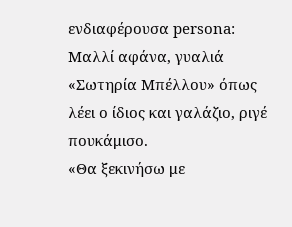ενδιαφέρουσα persona: Μαλλί αφάνα, γυαλιά «Σωτηρία Μπέλλου» όπως λέει ο ίδιος και γαλάζιο, ριγέ πουκάμισο.
«Θα ξεκινήσω με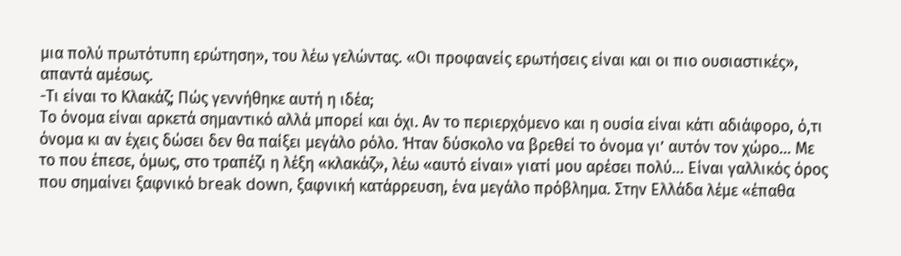μια πολύ πρωτότυπη ερώτηση», του λέω γελώντας. «Οι προφανείς ερωτήσεις είναι και οι πιο ουσιαστικές», απαντά αμέσως.
-Τι είναι το Κλακάζ; Πώς γεννήθηκε αυτή η ιδέα;
Το όνομα είναι αρκετά σημαντικό αλλά μπορεί και όχι. Αν το περιερχόμενο και η ουσία είναι κάτι αδιάφορο, ό,τι όνομα κι αν έχεις δώσει δεν θα παίξει μεγάλο ρόλο. Ήταν δύσκολο να βρεθεί το όνομα γι’ αυτόν τον χώρο… Με το που έπεσε, όμως, στο τραπέζι η λέξη «κλακάζ», λέω «αυτό είναι» γιατί μου αρέσει πολύ… Είναι γαλλικός όρος που σημαίνει ξαφνικό break down, ξαφνική κατάρρευση, ένα μεγάλο πρόβλημα. Στην Ελλάδα λέμε «έπαθα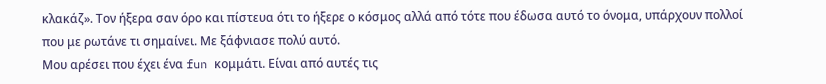κλακάζ». Τον ήξερα σαν όρο και πίστευα ότι το ήξερε ο κόσμος αλλά από τότε που έδωσα αυτό το όνομα, υπάρχουν πολλοί που με ρωτάνε τι σημαίνει. Με ξάφνιασε πολύ αυτό.
Μου αρέσει που έχει ένα fun κομμάτι. Είναι από αυτές τις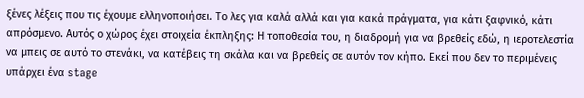ξένες λέξεις που τις έχουμε ελληνοποιήσει. Το λες για καλά αλλά και για κακά πράγματα, για κάτι ξαφνικό, κάτι απρόσμενο. Αυτός ο χώρος έχει στοιχεία έκπληξης: Η τοποθεσία του, η διαδρομή για να βρεθείς εδώ, η ιεροτελεστία να μπεις σε αυτό το στενάκι, να κατέβεις τη σκάλα και να βρεθείς σε αυτόν τον κήπο. Εκεί που δεν το περιμένεις υπάρχει ένα stage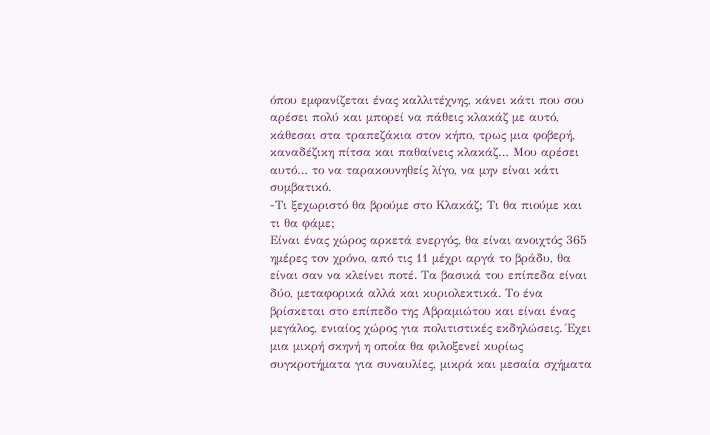όπου εμφανίζεται ένας καλλιτέχνης, κάνει κάτι που σου αρέσει πολύ και μπορεί να πάθεις κλακάζ με αυτό, κάθεσαι στα τραπεζάκια στον κήπο, τρως μια φοβερή, καναδέζικη πίτσα και παθαίνεις κλακάζ… Μου αρέσει αυτό… το να ταρακουνηθείς λίγο, να μην είναι κάτι συμβατικό.
-Τι ξεχωριστό θα βρούμε στο Κλακάζ; Τι θα πιούμε και τι θα φάμε;
Είναι ένας χώρος αρκετά ενεργός, θα είναι ανοιχτός 365 ημέρες τον χρόνο, από τις 11 μέχρι αργά το βράδυ, θα είναι σαν να κλείνει ποτέ. Τα βασικά του επίπεδα είναι δύο, μεταφορικά αλλά και κυριολεκτικά. Το ένα βρίσκεται στο επίπεδο της Αβραμιώτου και είναι ένας μεγάλος, ενιαίος χώρος για πολιτιστικές εκδηλώσεις. Έχει μια μικρή σκηνή η οποία θα φιλοξενεί κυρίως συγκροτήματα για συναυλίες, μικρά και μεσαία σχήματα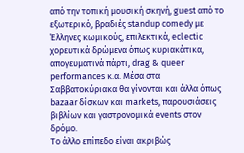από την τοπική μουσική σκηνή, guest από το εξωτερικό, βραδιές standup comedy με Έλληνες κωμικούς, επιλεκτικά, eclectic χορευτικά δρώμενα όπως κυριακάτικα, απογευματινά πάρτι, drag & queer performances κ.α. Μέσα στα Σαββατοκύριακα θα γίνονται και άλλα όπως bazaar δίσκων και markets, παρουσιάσεις βιβλίων και γαστρονομικά events στον δρόμο.
Το άλλο επίπεδο είναι ακριβώς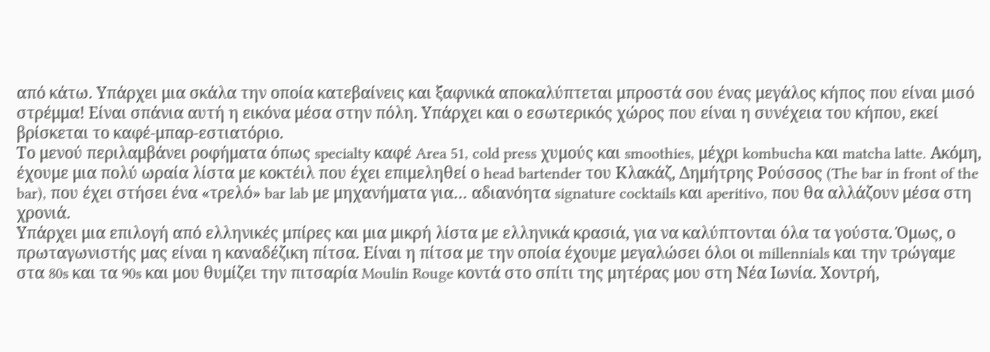από κάτω. Υπάρχει μια σκάλα την οποία κατεβαίνεις και ξαφνικά αποκαλύπτεται μπροστά σου ένας μεγάλος κήπος που είναι μισό στρέμμα! Είναι σπάνια αυτή η εικόνα μέσα στην πόλη. Υπάρχει και ο εσωτερικός χώρος που είναι η συνέχεια του κήπου, εκεί βρίσκεται το καφέ-μπαρ-εστιατόριο.
Το μενού περιλαμβάνει ροφήματα όπως specialty καφέ Area 51, cold press χυμούς και smoothies, μέχρι kombucha και matcha latte. Ακόμη, έχουμε μια πολύ ωραία λίστα με κοκτέιλ που έχει επιμεληθεί ο head bartender του Κλακάζ, Δημήτρης Ρούσσος (The bar in front of the bar), που έχει στήσει ένα «τρελό» bar lab με μηχανήματα για… αδιανόητα signature cocktails και aperitivo, που θα αλλάζουν μέσα στη χρονιά.
Υπάρχει μια επιλογή από ελληνικές μπίρες και μια μικρή λίστα με ελληνικά κρασιά, για να καλύπτονται όλα τα γούστα. Όμως, ο πρωταγωνιστής μας είναι η καναδέζικη πίτσα. Είναι η πίτσα με την οποία έχουμε μεγαλώσει όλοι οι millennials και την τρώγαμε στα 80s και τα 90s και μου θυμίζει την πιτσαρία Moulin Rouge κοντά στο σπίτι της μητέρας μου στη Νέα Ιωνία. Χοντρή,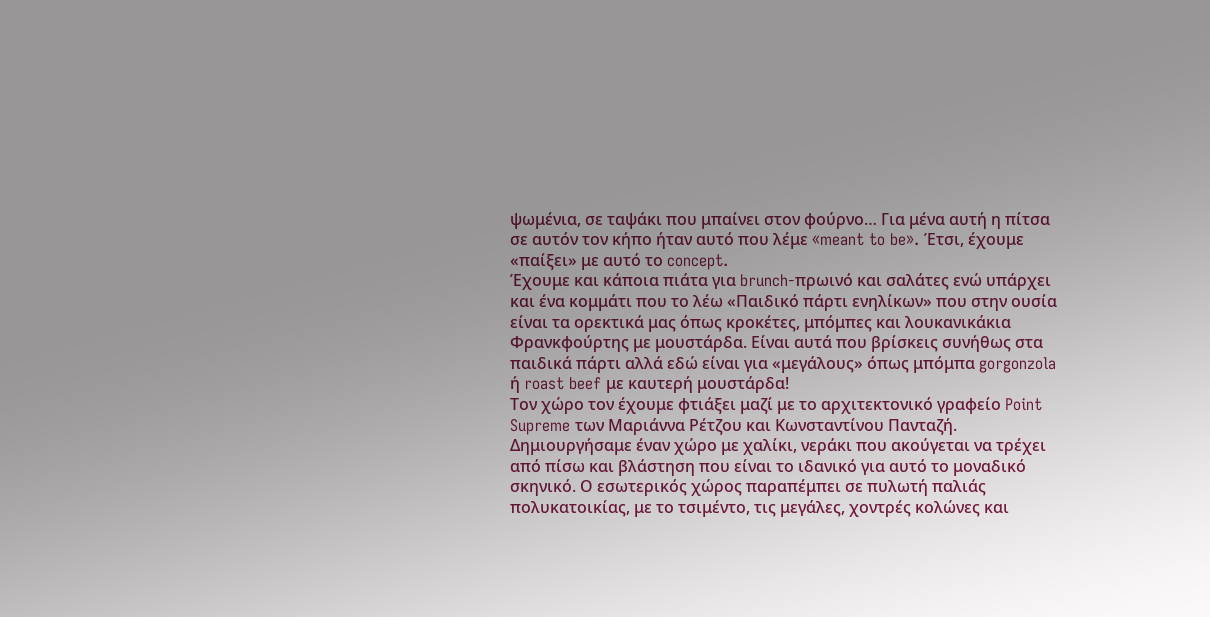ψωμένια, σε ταψάκι που μπαίνει στον φούρνο… Για μένα αυτή η πίτσα σε αυτόν τον κήπο ήταν αυτό που λέμε «meant to be». Έτσι, έχουμε «παίξει» με αυτό το concept.
Έχουμε και κάποια πιάτα για brunch-πρωινό και σαλάτες ενώ υπάρχει και ένα κομμάτι που το λέω «Παιδικό πάρτι ενηλίκων» που στην ουσία είναι τα ορεκτικά μας όπως κροκέτες, μπόμπες και λουκανικάκια Φρανκφούρτης με μουστάρδα. Είναι αυτά που βρίσκεις συνήθως στα παιδικά πάρτι αλλά εδώ είναι για «μεγάλους» όπως μπόμπα gorgonzola ή roast beef με καυτερή μουστάρδα!
Τον χώρο τον έχουμε φτιάξει μαζί με το αρχιτεκτονικό γραφείο Point Supreme των Μαριάννα Ρέτζου και Κωνσταντίνου Πανταζή. Δημιουργήσαμε έναν χώρο με χαλίκι, νεράκι που ακούγεται να τρέχει από πίσω και βλάστηση που είναι το ιδανικό για αυτό το μοναδικό σκηνικό. Ο εσωτερικός χώρος παραπέμπει σε πυλωτή παλιάς πολυκατοικίας, με το τσιμέντο, τις μεγάλες, χοντρές κολώνες και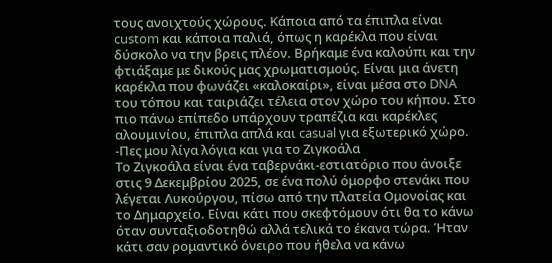τους ανοιχτούς χώρους. Κάποια από τα έπιπλα είναι custom και κάποια παλιά, όπως η καρέκλα που είναι δύσκολο να την βρεις πλέον. Βρήκαμε ένα καλούπι και την φτιάξαμε με δικούς μας χρωματισμούς. Είναι μια άνετη καρέκλα που φωνάζει «καλοκαίρι», είναι μέσα στο DNA του τόπου και ταιριάζει τέλεια στον χώρο του κήπου. Στο πιο πάνω επίπεδο υπάρχουν τραπέζια και καρέκλες αλουμινίου, έπιπλα απλά και casual για εξωτερικό χώρο.
-Πες μου λίγα λόγια και για το Ζιγκοάλα
Το Ζιγκοάλα είναι ένα ταβερνάκι-εστιατόριο που άνοιξε στις 9 Δεκεμβρίου 2025, σε ένα πολύ όμορφο στενάκι που λέγεται Λυκούργου, πίσω από την πλατεία Ομονοίας και το Δημαρχείο. Είναι κάτι που σκεφτόμουν ότι θα το κάνω όταν συνταξιοδοτηθώ αλλά τελικά το έκανα τώρα. Ήταν κάτι σαν ρομαντικό όνειρο που ήθελα να κάνω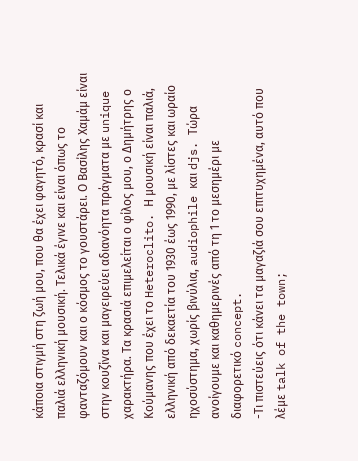κάποια στιγμή στη ζωή μου, που θα έχει φαγητό, κρασί και παλιά ελληνική μουσική. Τελικά έγινε και είναι όπως το φανταζόμουν και ο κόσμος το γουστάρει. Ο Βασίλης Χαμάμ είναι στην κουζίνα και μαγειρεύει αδιανόητα πράγματα με unique χαρακτήρα. Τα κρασιά επιμελείται ο φίλος μου, ο Δημήτρης ο Κούμανης που έχει το Heteroclito. Η μουσική είναι παλιά, ελληνική από δεκαετία του 1930 έως 1990, με λίστες και ωραίο ηχοσύστημα, χωρίς βινύλια, audiophile και djs. Τώρα ανοίγουμε και καθημερινές από τη 1 το μεσημέρι με διαφορετικό concept.
-Τι πιστεύεις ότι κάνει τα μαγαζιά σου επιτυχημένα, αυτό που λέμε talk of the town;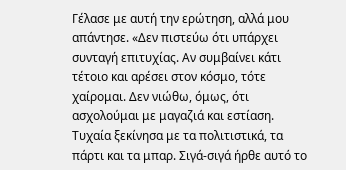Γέλασε με αυτή την ερώτηση, αλλά μου απάντησε. «Δεν πιστεύω ότι υπάρχει συνταγή επιτυχίας. Αν συμβαίνει κάτι τέτοιο και αρέσει στον κόσμο, τότε χαίρομαι. Δεν νιώθω, όμως, ότι ασχολούμαι με μαγαζιά και εστίαση. Τυχαία ξεκίνησα με τα πολιτιστικά, τα πάρτι και τα μπαρ. Σιγά-σιγά ήρθε αυτό το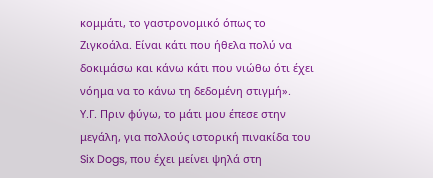κομμάτι, το γαστρονομικό όπως το Ζιγκοάλα. Είναι κάτι που ήθελα πολύ να δοκιμάσω και κάνω κάτι που νιώθω ότι έχει νόημα να το κάνω τη δεδομένη στιγμή».
Υ.Γ. Πριν φύγω, το μάτι μου έπεσε στην μεγάλη, για πολλούς ιστορική πινακίδα του Six Dogs, που έχει μείνει ψηλά στη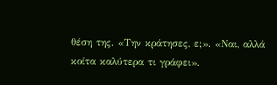θέση της. «Την κράτησες, ε;». «Ναι, αλλά κοίτα καλύτερα τι γράφει».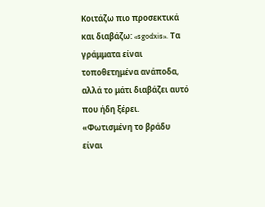Κοιτάζω πιο προσεκτικά και διαβάζω: «sgodxis». Τα γράμματα είναι τοποθετημένα ανάποδα, αλλά το μάτι διαβάζει αυτό που ήδη ξέρει. «Φωτισμένη το βράδυ είναι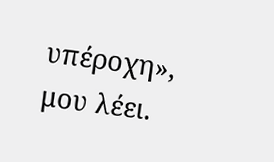υπέροχη», μου λέει.